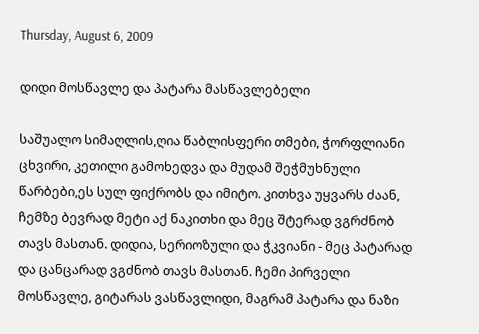Thursday, August 6, 2009

დიდი მოსწავლე და პატარა მასწავლებელი

საშუალო სიმაღლის,ღია წაბლისფერი თმები, ჭორფლიანი ცხვირი, კეთილი გამოხედვა და მუდამ შეჭმუხნული წარბები,ეს სულ ფიქრობს და იმიტო. კითხვა უყვარს ძაან, ჩემზე ბევრად მეტი აქ ნაკითხი და მეც შტერად ვგრძნობ თავს მასთან. დიდია, სერიოზული და ჭკვიანი - მეც პატარად და ცანცარად ვგძნობ თავს მასთან. ჩემი პირველი მოსწავლე, გიტარას ვასწავლიდი, მაგრამ პატარა და ნაზი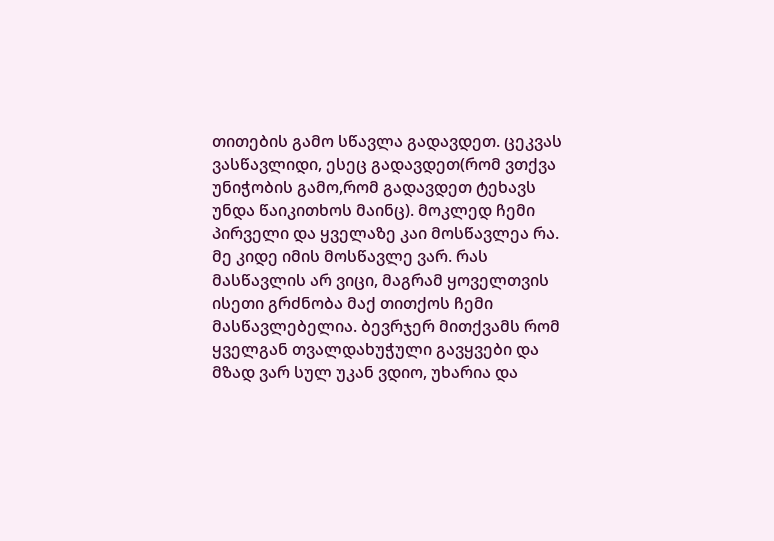თითების გამო სწავლა გადავდეთ. ცეკვას ვასწავლიდი, ესეც გადავდეთ(რომ ვთქვა უნიჭობის გამო,რომ გადავდეთ ტეხავს უნდა წაიკითხოს მაინც). მოკლედ ჩემი პირველი და ყველაზე კაი მოსწავლეა რა. მე კიდე იმის მოსწავლე ვარ. რას მასწავლის არ ვიცი, მაგრამ ყოველთვის ისეთი გრძნობა მაქ თითქოს ჩემი მასწავლებელია. ბევრჯერ მითქვამს რომ ყველგან თვალდახუჭული გავყვები და მზად ვარ სულ უკან ვდიო, უხარია და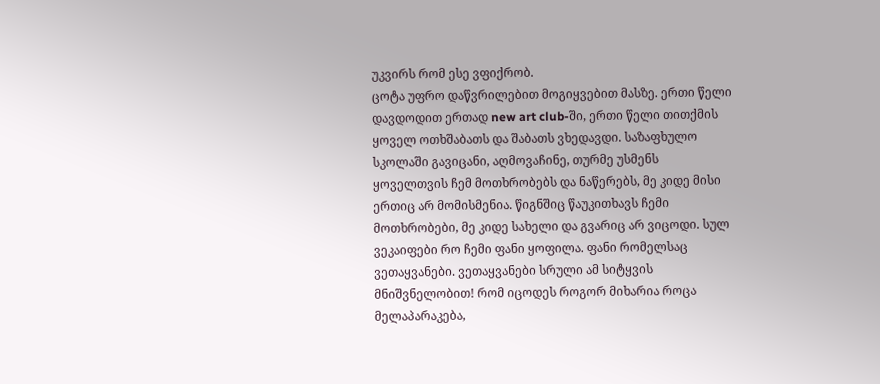უკვირს რომ ესე ვფიქრობ.
ცოტა უფრო დაწვრილებით მოგიყვებით მასზე. ერთი წელი დავდოდით ერთად new art club-ში, ერთი წელი თითქმის ყოველ ოთხშაბათს და შაბათს ვხედავდი. საზაფხულო სკოლაში გავიცანი, აღმოვაჩინე, თურმე უსმენს ყოველთვის ჩემ მოთხრობებს და ნაწერებს, მე კიდე მისი ერთიც არ მომისმენია. წიგნშიც წაუკითხავს ჩემი მოთხრობები, მე კიდე სახელი და გვარიც არ ვიცოდი. სულ ვეკაიფები რო ჩემი ფანი ყოფილა. ფანი რომელსაც ვეთაყვანები. ვეთაყვანები სრული ამ სიტყვის მნიშვნელობით! რომ იცოდეს როგორ მიხარია როცა მელაპარაკება,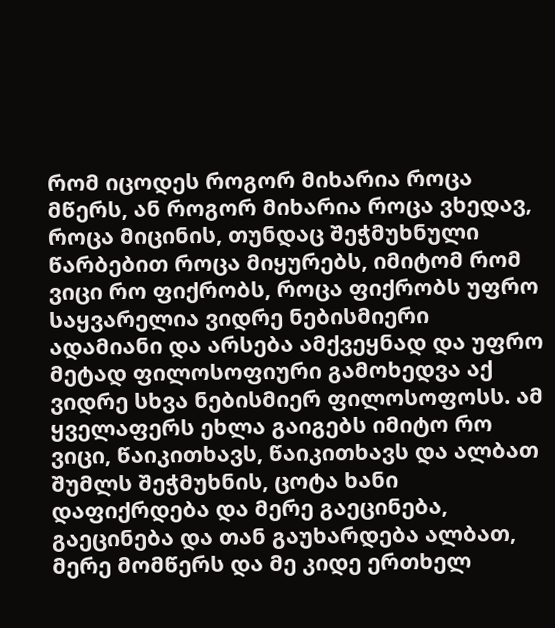რომ იცოდეს როგორ მიხარია როცა მწერს, ან როგორ მიხარია როცა ვხედავ, როცა მიცინის, თუნდაც შეჭმუხნული წარბებით როცა მიყურებს, იმიტომ რომ ვიცი რო ფიქრობს, როცა ფიქრობს უფრო საყვარელია ვიდრე ნებისმიერი ადამიანი და არსება ამქვეყნად და უფრო მეტად ფილოსოფიური გამოხედვა აქ ვიდრე სხვა ნებისმიერ ფილოსოფოსს. ამ ყველაფერს ეხლა გაიგებს იმიტო რო ვიცი, წაიკითხავს, წაიკითხავს და ალბათ შუმლს შეჭმუხნის, ცოტა ხანი დაფიქრდება და მერე გაეცინება, გაეცინება და თან გაუხარდება ალბათ, მერე მომწერს და მე კიდე ერთხელ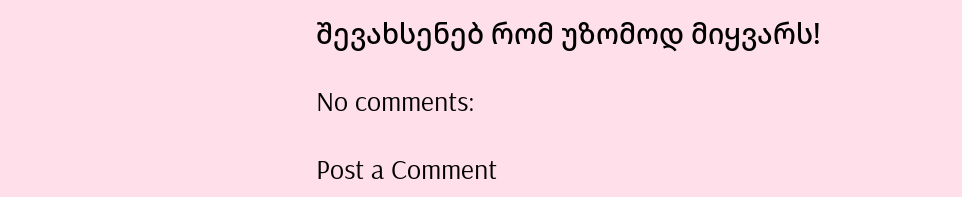შევახსენებ რომ უზომოდ მიყვარს!

No comments:

Post a Comment